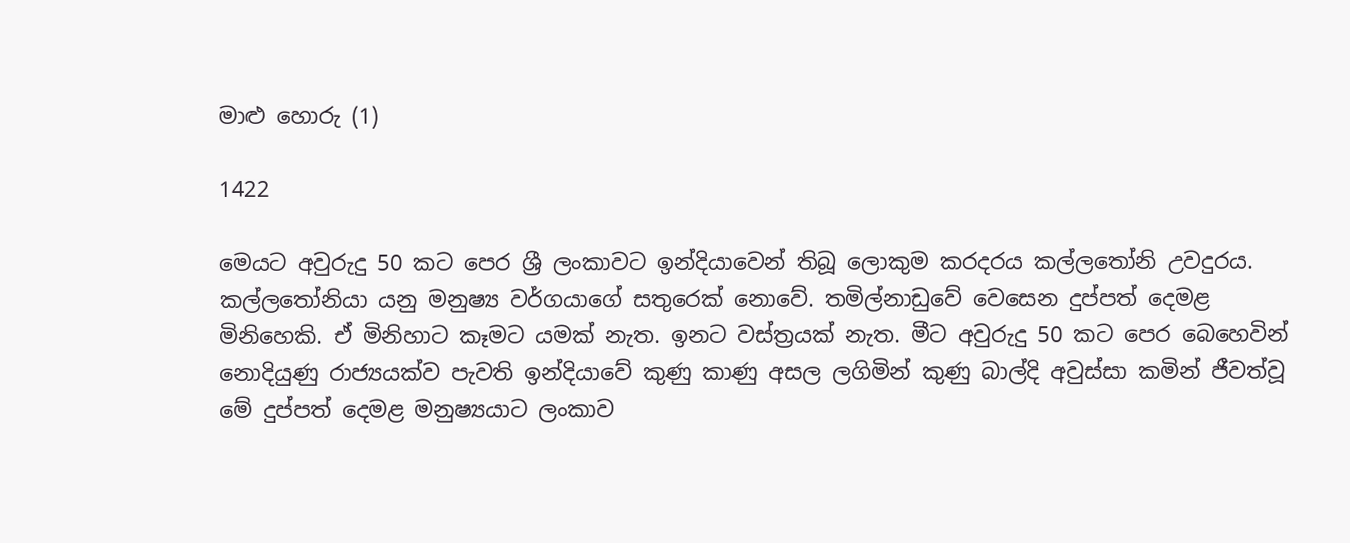මාළු හොරු (1)

1422

මෙයට අවුරුදු 50 කට පෙර ශ්‍රී ලංකාවට ඉන්දියාවෙන් තිබූ ලොකුම කරදරය කල්ලතෝනි උවදුරය. කල්ලතෝනියා යනු මනුෂ්‍ය වර්ගයාගේ සතුරෙක් නොවේ. තමිල්නාඩුවේ වෙසෙන දුප්පත් දෙමළ මිනිහෙකි. ඒ මිනිහාට කෑමට යමක් නැත. ඉනට වස්ත්‍රයක් නැත. මීට අවුරුදු 50 කට පෙර බෙහෙවින් නොදියුණු රාජ්‍යයක්ව පැවති ඉන්දියාවේ කුණු කාණු අසල ලගිමින් කුණු බාල්දි අවුස්සා කමින් ජීවත්වූ මේ දුප්පත් දෙමළ මනුෂ්‍යයාට ලංකාව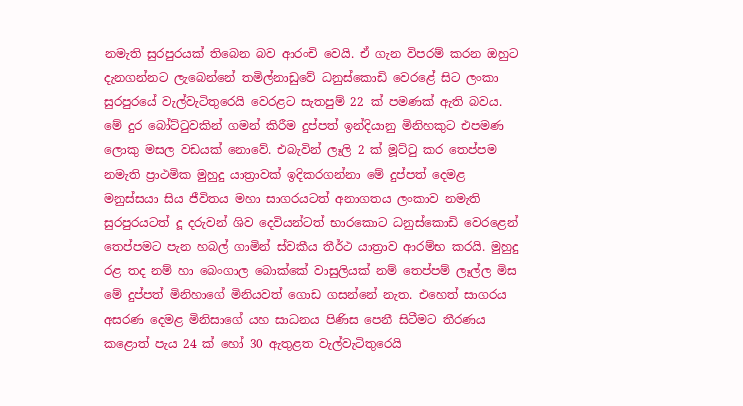නමැති සුරපුරයක් තිබෙන බව ආරංචි වෙයි. ඒ ගැන විපරම් කරන ඔහුට දැනගන්නට ලැබෙන්නේ තමිල්නාඩුවේ ධනුස්කොඩි වෙරළේ සිට ලංකා සුරපුරයේ වැල්වැටිතුරෙයි වෙරළට සැතපුම් 22 ක් පමණක් ඇති බවය. මේ දුර බෝට්ටුවකින් ගමන් කිරීම දුප්පත් ඉන්දියානු මිනිහකුට එපමණ ලොකු මසල වඩයක් නොවේ. එබැවින් ලෑලි 2 ක් මූට්ටු කර තෙප්පම නමැති ප්‍රාථමික මුහුදු යාත්‍රාවක් ඉදිකරගන්නා මේ දුප්පත් දෙමළ මනුස්සයා සිය ජීවිතය මහා සාගරයටත් අනාගතය ලංකාව නමැති සුරපුරයටත් දූ දරුවන් ශිව දෙවියන්ටත් භාරකොට ධනුස්කොඩි වෙරළෙන් තෙප්පමට පැන හබල් ගාමින් ස්වකීය තීර්ථ යාත්‍රාව ආරම්භ කරයි. මුහුදු රළ තද නම් හා බෙංගාල බොක්කේ වාසුලියක් නම් තෙප්පම් ලෑල්ල මිස මේ දුප්පත් මිනිහාගේ මිනියවත් ගොඩ ගසන්නේ නැත. එහෙත් සාගරය අසරණ දෙමළ මිනිසාගේ යහ සාධනය පිණිස පෙනී සිටීමට තීරණය කළොත් පැය 24 ක් හෝ 30 ඇතුළත වැල්වැටිතුරෙයි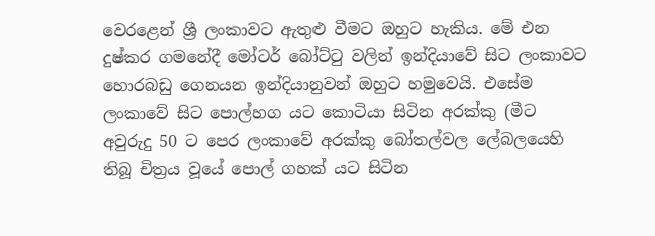වෙරළෙන් ශ්‍රී ලංකාවට ඇතුළු වීමට ඔහුට හැකිය. මේ එන දුෂ්කර ගමනේදී මෝටර් බෝට්ටු වලින් ඉන්දියාවේ සිට ලංකාවට හොරබඩු ගෙනයන ඉන්දියානුවන් ඔහුට හමුවෙයි. එසේම ලංකාවේ සිට පොල්හග යට කොටියා සිටින අරක්කු (මීට අවුරුදු 50 ට පෙර ලංකාවේ අරක්කු බෝතල්වල ලේබලයෙහි තිබූ චිත්‍රය වූයේ පොල් ගහක් යට සිටින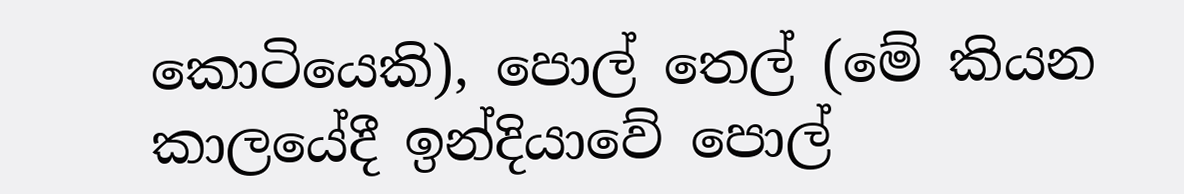කොටියෙකි), පොල් තෙල් (මේ කියන කාලයේදී ඉන්දියාවේ පොල්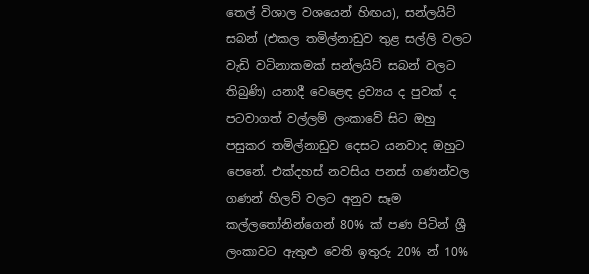තෙල් විශාල වශයෙන් හිඟය), සන්ලයිට් සබන් (එකල තමිල්නාඩුව තුළ සල්ලි වලට වැඩි වටිනාකමක් සන්ලයිට් සබන් වලට තිබුණි) යනාදී වෙළෙඳ ද්‍රව්‍යය ද පුවක් ද පටවාගත් වල්ලම් ලංකාවේ සිට ඔහු පසුකර තමිල්නාඩුව දෙසට යනවාද ඔහුට පෙනේ. එක්දහස් නවසිය පනස් ගණන්වල ගණන් හිලව් වලට අනුව සෑම කල්ලතෝනින්ගෙන් 80% ක් පණ පිටින් ශ්‍රී ලංකාවට ඇතුළු වෙති ඉතුරු 20% න් 10%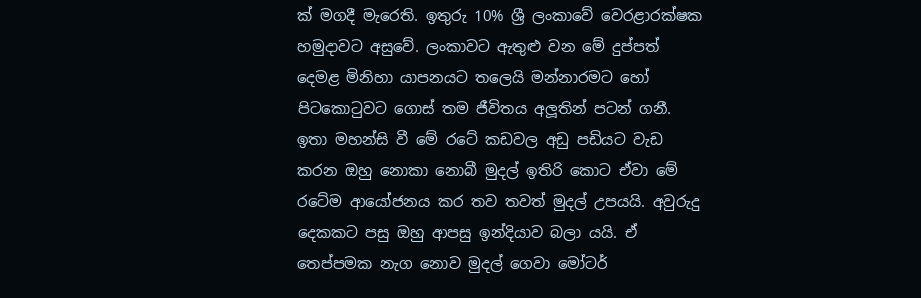ක් මගදී මැරෙති. ඉතුරු 10% ශ්‍රී ලංකාවේ වෙරළාරක්ෂක හමුදාවට අසුවේ. ලංකාවට ඇතුළු වන මේ දුප්පත් දෙමළ මිනිහා යාපනයට තලෙයි මන්නාරමට හෝ පිටකොටුවට ගොස් තම ජීවිතය අලූතින් පටන් ගනී. ඉතා මහන්සි වී මේ රටේ කඩවල අඩු පඩියට වැඩ කරන ඔහු නොකා නොබී මුදල් ඉතිරි කොට ඒවා මේ රටේම ආයෝජනය කර තව තවත් මුදල් උපයයි. අවුරුදු දෙකකට පසු ඔහු ආපසු ඉන්දියාව බලා යයි. ඒ තෙප්පමක නැග නොව මුදල් ගෙවා මෝටර්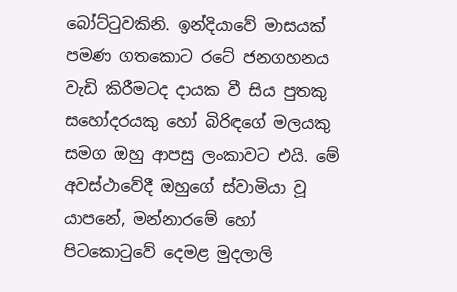බෝට්ටුවකිනි. ඉන්දියාවේ මාසයක් පමණ ගතකොට රටේ ජනගහනය වැඩි කිරීමටද දායක වී සිය පුතකු සහෝදරයකු හෝ බිරිඳගේ මලයකු සමග ඔහු ආපසු ලංකාවට එයි. මේ අවස්ථාවේදී ඔහුගේ ස්වාමියා වූ යාපනේ, මන්නාරමේ හෝ පිටකොටුවේ දෙමළ මුදලාලි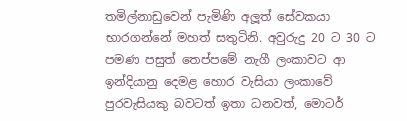තමිල්නාඩුවෙන් පැමිණි අලූත් සේවකයා භාරගන්නේ මහත් සතුටිනි. අවුරුදු 20 ට 30 ට පමණ පසුත් තෙප්පමේ නැගී ලංකාවට ආ ඉන්දියානු දෙමළ හොර වැසියා ලංකාවේ පුරවැසියකු බවටත් ඉතා ධනවත්, මොටර්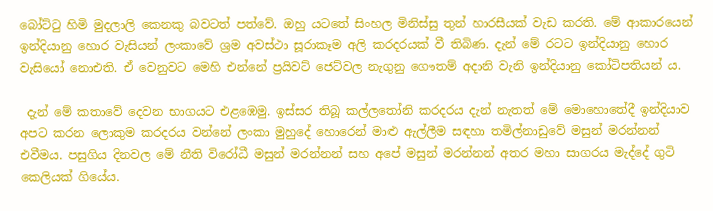බෝට්ටු හිමි මුදලාලි කෙනකු බවටත් පත්වේ. ඔහු යටතේ සිංහල මිනිස්සු තුන් හාරසීයක් වැඩ කරති. මේ ආකාරයෙන් ඉන්දියානු හොර වැසියන් ලංකාවේ ශ්‍රම අවස්ථා සූරාකෑම අලි කරදරයක් වී තිබිණ. දැන් මේ රටට ඉන්දියානු හොර වැසියෝ නොඑති. ඒ වෙනුවට මෙහි එන්නේ ප්‍රයිවට් ජෙට්වල නැගුනු ගෞතම් අදානි වැනි ඉන්දියානු කෝටිපතියන් ය.

 දැන් මේ කතාවේ දෙවන භාගයට එළඹෙමු. ඉස්සර තිබූ කල්ලතෝනි කරදරය දැන් නැතත් මේ මොහොතේදී ඉන්දියාව අපට කරන ලොකුම කරදරය වන්නේ ලංකා මුහුදේ හොරෙන් මාළු ඇල්ලීම සඳහා තමිල්නාඩුවේ මසුන් මරන්නන් එවීමය. පසුගිය දිනවල මේ නීති විරෝධී මසුන් මරන්නන් සහ අපේ මසුන් මරන්නන් අතර මහා සාගරය මැද්දේ ගුටි කෙලියක් ගියේය.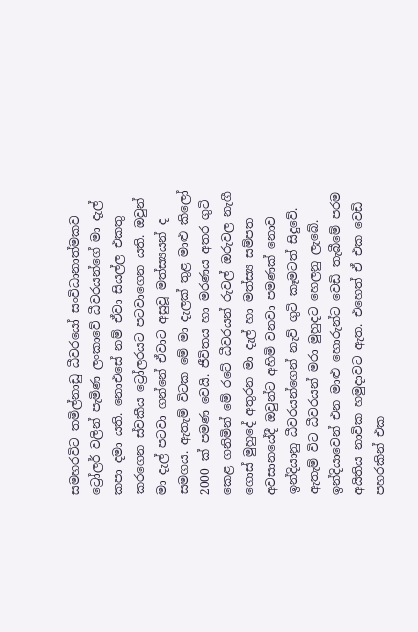සමහරවිට තමිල්නාඩු ධීවරයෝ සංවිධානාත්මකව ට්‍රෝලර් වලින් පැමිණ ලංකාවේ ධීවරයන්ගේ මා දැල් කපා දමා යති. නොඑසේ නම් ඒවා සියල්ල එකතු කරගෙන ස්වකීය ට්‍රෝලරයට පටවාගෙන යති. ඔවුන් මා දැල් පටවා ගන්නේ ඒවාට අසුවූ මත්ස්‍යයන් ද සමගය. ඇතැම් විටක මේ මා දැලක් තුළ මාළු කිලෝ 2000 ක් පමණ වෙයි. ජීවිතය හා මරණය අතර ගුටි කෙළ ගනිමින් මේ රටේ ධීවරයන් රුවල් ඔරුවල නැගී ගොස් මුහුදේ අතුරන මා දැල් හා මත්ස්‍ය සම්පත අවසානයේදී ඔවුන්ට අහිමි වනවා පමණක් නොව ඉන්දියානු ධීවරයන්ගෙන් නැව් ගුටි කෑමටත් සිදුවේ. ඇතැම් විට ධීවරයන් මරා මුහුදට හෙලනු ලැබේ. ඉන්දියාවෙන් එන මාළු හොරුන්ට වෙඩි තැබීමේ පරම අයිතිය නාවික හමුදාවට ඇත. එහෙත් ඒ එක වෙඩි පහරකින් එක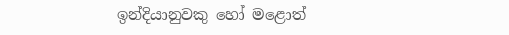ඉන්දියානුවකු හෝ මළොත්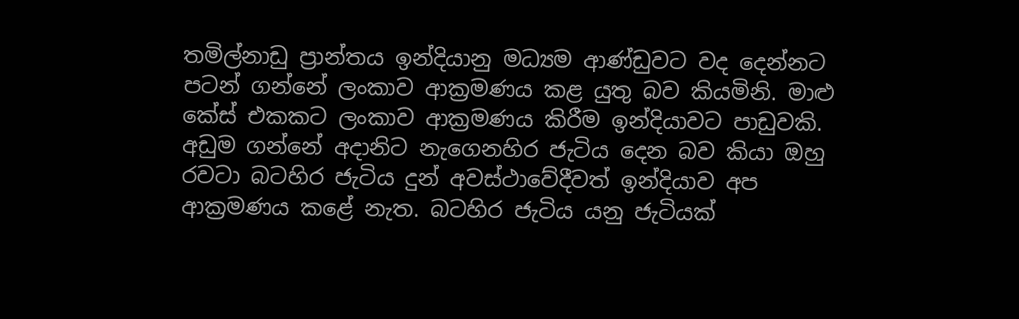තමිල්නාඩු ප්‍රාන්තය ඉන්දියානු මධ්‍යම ආණ්ඩුවට වද දෙන්නට පටන් ගන්නේ ලංකාව ආක්‍රමණය කළ යුතු බව කියමිනි. මාළු කේස් එකකට ලංකාව ආක්‍රමණය කිරීම ඉන්දියාවට පාඩුවකි. අඩුම ගන්නේ අදානිට නැගෙනහිර ජැටිය දෙන බව කියා ඔහු රවටා බටහිර ජැටිය දුන් අවස්ථාවේදීවත් ඉන්දියාව අප ආක්‍රමණය කළේ නැත. බටහිර ජැටිය යනු ජැටියක්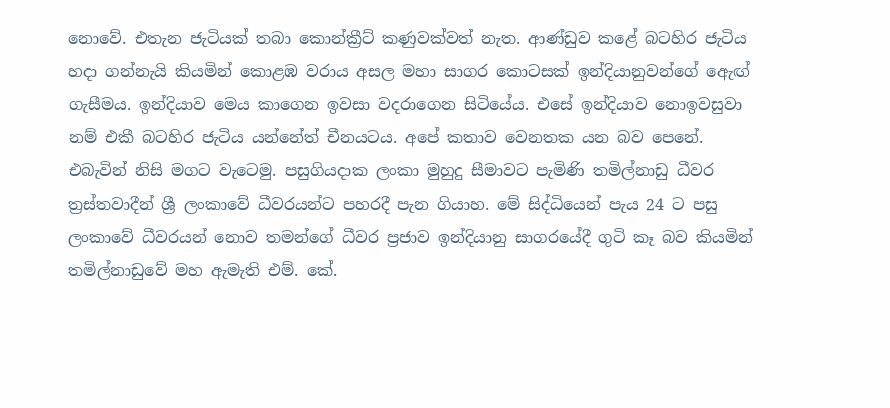නොවේ. එතැන ජැටියක් තබා කොන්ක්‍රීට් කණුවක්වත් නැත. ආණ්ඩුව කළේ බටහිර ජැටිය හදා ගන්නැයි කියමින් කොළඹ වරාය අසල මහා සාගර කොටසක් ඉන්දියානුවන්ගේ ඇෙඟ් ගැසීමය. ඉන්දියාව මෙය කාගෙන ඉවසා වදරාගෙන සිටියේය. එසේ ඉන්දියාව නොඉවසුවා නම් එකී බටහිර ජැටිය යන්නේත් චීනයටය. අපේ කතාව වෙනතක යන බව පෙනේ. එබැවින් නිසි මගට වැටෙමු. පසුගියදාක ලංකා මුහුදු සීමාවට පැමිණි තමිල්නාඩු ධීවර ත්‍රස්තවාදීන් ශ්‍රී ලංකාවේ ධීවරයන්ට පහරදී පැන ගියාහ. මේ සිද්ධියෙන් පැය 24 ට පසු ලංකාවේ ධීවරයන් නොව තමන්ගේ ධීවර ප්‍රජාව ඉන්දියානු සාගරයේදී ගුටි කෑ බව කියමින් තමිල්නාඩුවේ මහ ඇමැති එම්. කේ.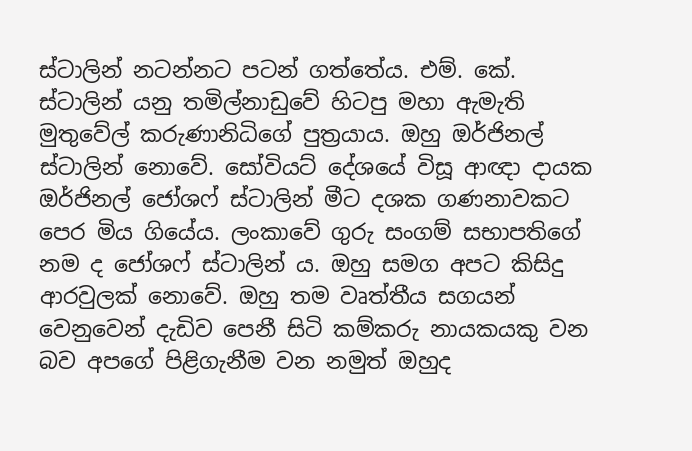ස්ටාලින් නටන්නට පටන් ගත්තේය. එම්. කේ. ස්ටාලින් යනු තමිල්නාඩුවේ හිටපු මහා ඇමැති මුතුවේල් කරුණානිධිගේ පුත්‍රයාය. ඔහු ඔර්ජිනල් ස්ටාලින් නොවේ. සෝවියට් දේශයේ විසූ ආඥා දායක ඔර්ජිනල් ජෝශෆ් ස්ටාලින් මීට දශක ගණනාවකට පෙර මිය ගියේය. ලංකාවේ ගුරු සංගම් සභාපතිගේ නම ද ජෝශෆ් ස්ටාලින් ය. ඔහු සමග අපට කිසිදු ආරවුලක් නොවේ. ඔහු තම වෘත්තීය සගයන් වෙනුවෙන් දැඩිව පෙනී සිටි කම්කරු නායකයකු වන බව අපගේ පිළිගැනීම වන නමුත් ඔහුද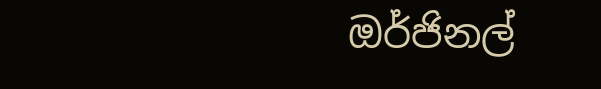ඔර්ජිනල්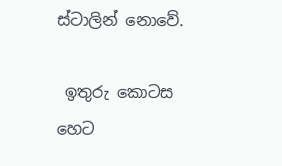ස්ටාලින් නොවේ.

 ඉතුරු කොටස හෙට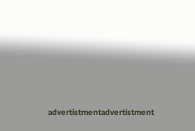advertistmentadvertistment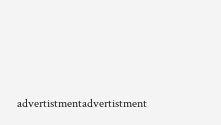advertistmentadvertistment